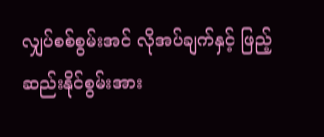လျှပ်စစ်စွမ်းအင် လိုအပ်ချက်နှင့် ဖြည့်ဆည်းနိုင်စွမ်းအား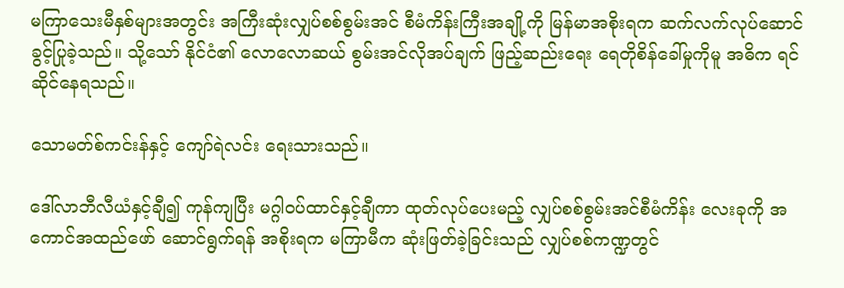မကြာသေးမီနှစ်များအတွင်း အကြီးဆုံးလျှပ်စစ်စွမ်းအင် စီမံကိန်းကြီးအချို့ကို မြန်မာအစိုးရက ဆက်လက်လုပ်ဆောင်ခွင့်ပြုခဲ့သည်။ သို့သော် နိုင်ငံ၏ လောလောဆယ် စွမ်းအင်လိုအပ်ချက် ဖြည့်ဆည်းရေး ရေတိုစိန်ခေါ်မှုကိုမူ အဓိက ရင်ဆိုင်နေရသည်။

သောမတ်စ်ကင်းန်နှင့် ကျော်ရဲလင်း ရေးသားသည်။

ဒေါ်လာဘီလီယံနှင့်ချီ၍ ကုန်ကျပြီး မဂ္ဂါဝပ်ထာင်နှင့်ချီကာ ထုတ်လုပ်ပေးမည့် လျှပ်စစ်စွမ်းအင်စီမံကိန်း လေးခုကို အကောင်အထည်ဖော် ဆောင်ရွက်ရန် အစိုးရက မကြာမီက ဆုံးဖြတ်ခဲ့ခြင်းသည် လျှပ်စစ်ကဏ္ဍတွင်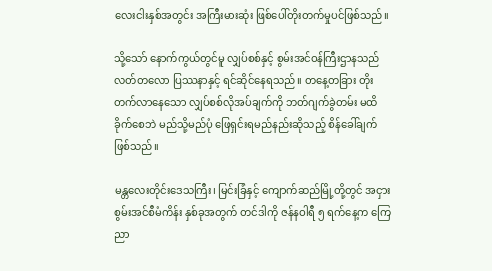လေးငါးနှစ်အတွင်း အကြီးမားဆုံး ဖြစ်ပေါ်တိုးတက်မှုပင်ဖြစ်သည်။

သို့သော် နောက်ကွယ်တွင်မူ လျှပ်စစ်နှင့် စွမ်းအင်ဝန်ကြီးဌာနသည် လတ်တလော ပြဿနာနှင့် ရင်ဆိုင်နေရသည်။ တနေ့တခြား တိုးတက်လာနေသော လျှပ်စစ်လိုအပ်ချက်ကို ဘတ်ဂျက်ခွဲတမ်း မထိခိုက်စေဘဲ မည်သို့မည်ပုံ ဖြေရှင်းရမည်နည်းဆိုသည့် စိန်ခေါ်ချက်ဖြစ်သည်။

မန္တလေးတိုင်းဒေသကြီး၊ မြင်းခြံနှင့် ကျောက်ဆည်မြို့တို့တွင် အငှားစွမ်းအင်စီမံကိန်း နှစ်ခုအတွက် တင်ဒါကို ဇန်နဝါရီ ၅ ရက်နေ့က ကြေညာ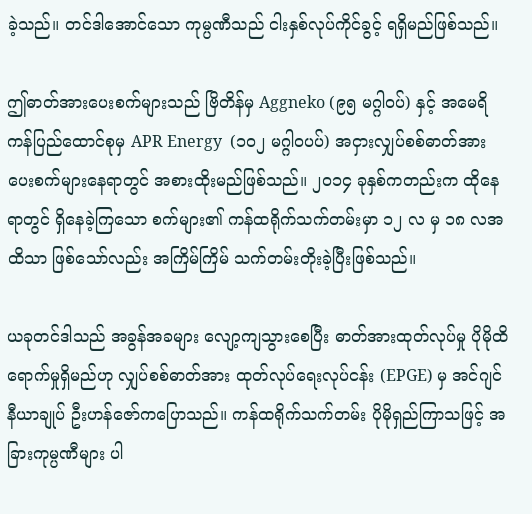ခဲ့သည်။ တင်ဒါအောင်သော ကုမ္ပဏီသည် ငါးနှစ်လုပ်ကိုင်ခွင့် ရရှိမည်ဖြစ်သည်။

ဤဓာတ်အားပေးစက်များသည် ဗြိတိန်မှ Aggneko (၉၅ မဂ္ဂါဝပ်) နှင့် အမေရိကန်ပြည်ထောင်စုမှ APR Energy  (၁၀၂ မဂ္ဂါဝပပ်) အငှားလျှပ်စစ်ဓာတ်အားပေးစက်များနေရာတွင် အစားထိုးမည်ဖြစ်သည်။ ၂၀၁၄ ခုနှစ်ကတည်းက ထိုနေရာတွင် ရှိနေခဲ့ကြသော စက်များ၏ ကန်ထရိုက်သက်တမ်းမှာ ၁၂ လ မှ ၁၈ လအထိသာ ဖြစ်သော်လည်း အကြိမ်ကြိမ် သက်တမ်းတိုးခဲ့ပြီးဖြစ်သည်။

ယခုတင်ဒါသည် အခွန်အခများ လျော့ကျသွားစေပြီး ဓာတ်အားထုတ်လုပ်မှု ပိုမိုထိရောက်မှုရှိမည်ဟု လျှပ်စစ်ဓာတ်အား ထုတ်လုပ်ရေးလုပ်ငန်း (EPGE) မှ အင်ဂျင်နီယာချုပ် ဦးဟန်ဇော်ကပြောသည်။ ကန်ထရိုက်သက်တမ်း ပိုမိုရှည်ကြာသဖြင့် အခြားကုမ္ပဏီများ ပါ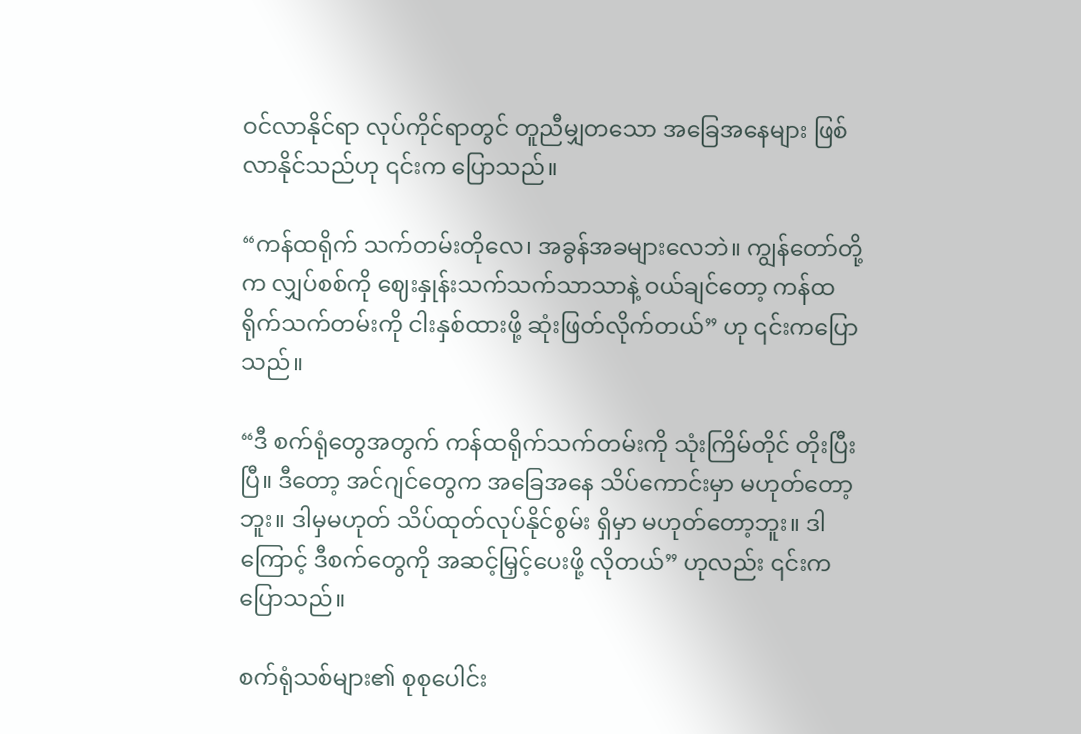ဝင်လာနိုင်ရာ လုပ်ကိုင်ရာတွင် တူညီမျှတသော အခြေအနေများ ဖြစ်လာနိုင်သည်ဟု ၎င်းက ပြောသည်။

“ကန်ထရိုက် သက်တမ်းတိုလေ၊ အခွန်အခများလေဘဲ။ ကျွန်တော်တို့က လျှပ်စစ်ကို ဈေးနှုန်းသက်သက်သာသာနဲ့ ဝယ်ချင်တော့ ကန်ထရိုက်သက်တမ်းကို ငါးနှစ်ထားဖို့ ဆုံးဖြတ်လိုက်တယ်” ဟု ၎င်းကပြောသည်။

“ဒီ စက်ရုံတွေအတွက် ကန်ထရိုက်သက်တမ်းကို သုံးကြိမ်တိုင် တိုးပြီးပြီ။ ဒီတော့ အင်ဂျင်တွေက အခြေအနေ သိပ်ကောင်းမှာ မဟုတ်တော့ဘူး။ ဒါမှမဟုတ် သိပ်ထုတ်လုပ်နိုင်စွမ်း ရှိမှာ မဟုတ်တော့ဘူး။ ဒါကြောင့် ဒီစက်တွေကို အဆင့်မြှင့်ပေးဖို့ လိုတယ်” ဟုလည်း ၎င်းကပြောသည်။

စက်ရုံသစ်များ၏ စုစုပေါင်း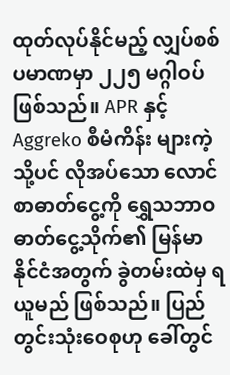ထုတ်လုပ်နိုင်မည့် လျှပ်စစ်ပမာဏမှာ ၂၂၅ မဂ္ဂါဝပ် ဖြစ်သည်။ APR နှင့် Aggreko စီမံကိန်း များကဲ့သို့ပင် လိုအပ်သော လောင်စာဓာတ်ငွေ့ကို ရွှေသဘာဝဓာတ်ငွေ့သိုက်၏ မြန်မာနိုင်ငံအတွက် ခွဲတမ်းထဲမှ ရယူမည် ဖြစ်သည်။ ပြည်တွင်းသုံးဝေစုဟု ခေါ်တွင်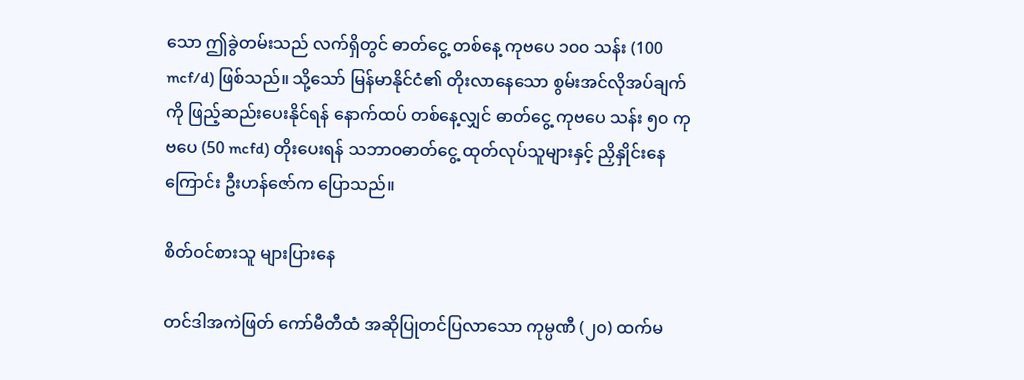သော ဤခွဲတမ်းသည် လက်ရှိတွင် ဓာတ်ငွေ့ တစ်နေ့ ကုဗပေ ၁၀၀ သန်း (100 mcf/d) ဖြစ်သည်။ သို့သော် မြန်မာနိုင်ငံ၏ တိုးလာနေသော စွမ်းအင်လိုအပ်ချက်ကို ဖြည့်ဆည်းပေးနိုင်ရန် နောက်ထပ် တစ်နေ့လျှင် ဓာတ်ငွေ့ ကုဗပေ သန်း ၅၀ ကုဗပေ (50 mcfd) တိုးပေးရန် သဘာဝဓာတ်ငွေ့ ထုတ်လုပ်သူများနှင့် ညှိနှိုင်းနေကြောင်း ဦးဟန်ဇော်က ပြောသည်။

စိတ်ဝင်စားသူ များပြားနေ

တင်ဒါအကဲဖြတ် ကော်မီတီထံ အဆိုပြုတင်ပြလာသော ကုမ္ပဏီ (၂၀) ထက်မ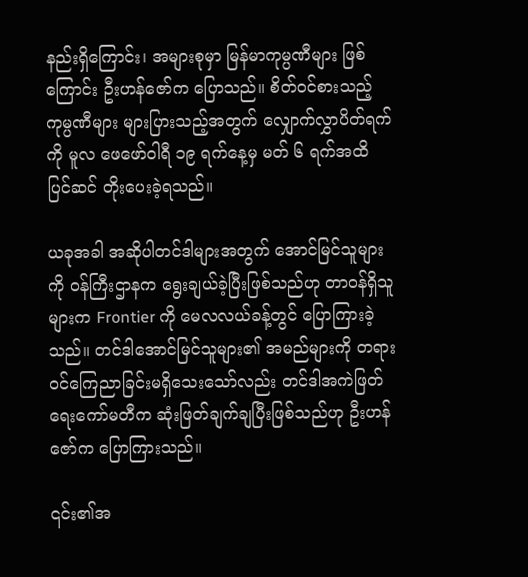နည်းရှိကြောင်း၊ အများစုမှာ မြန်မာကုမ္ပဏီများ ဖြစ်ကြောင်း ဦးဟန်ဇော်က ပြောသည်။ စိတ်ဝင်စားသည့် ကုမ္ပဏီများ များပြားသည့်အတွက် လျှောက်လွှာပိတ်ရက်ကို မူလ ဖေဖော်ဝါရီ ၁၉ ရက်နေ့မှ မတ် ၆ ရက်အထိ ပြင်ဆင် တိုးပေးခဲ့ရသည်။

ယခုအခါ အဆိုပါတင်ဒါများအတွက် အောင်မြင်သူများကို ဝန်ကြီးဌာနက ရွေးချယ်ခဲ့ပြီးဖြစ်သည်ဟု တာဝန်ရှိသူများက Frontier ကို မေလလယ်ခန့်တွင် ပြောကြားခဲ့သည်။ တင်ဒါအောင်မြင်သူများ၏ အမည်များကို တရားဝင်ကြေညာခြင်းမရှိသေးသော်လည်း တင်ဒါအကဲဖြတ်ရေးကော်မတီက ဆုံးဖြတ်ချက်ချပြီးဖြစ်သည်ဟု ဦးဟန်ဇော်က ပြောကြားသည်။

၎င်း၏အ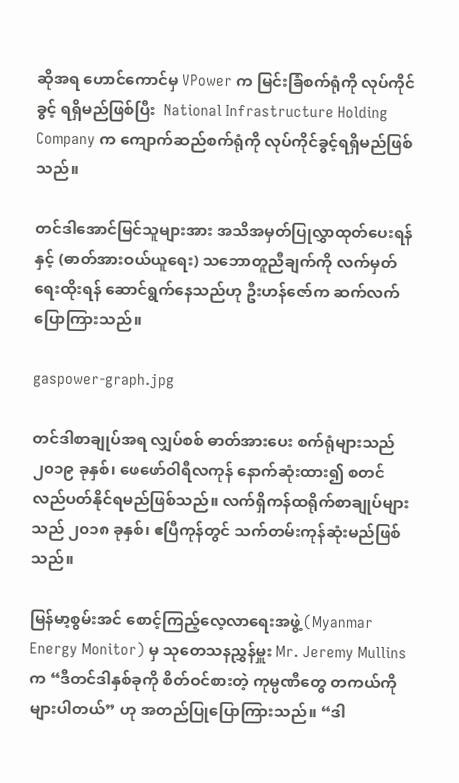ဆိုအရ ဟောင်ကောင်မှ VPower က မြင်းခြံစက်ရုံကို လုပ်ကိုင်ခွင့် ရရှိမည်ဖြစ်ပြီး  National Infrastructure Holding Company က ကျောက်ဆည်စက်ရုံကို လုပ်ကိုင်ခွင့်ရရှိမည်ဖြစ်သည်။

တင်ဒါအောင်မြင်သူများအား အသိအမှတ်ပြုလွှာထုတ်ပေးရန်နှင့် (ဓာတ်အားဝယ်ယူရေး) သဘောတူညီချက်ကို လက်မှတ်ရေးထိုးရန် ဆောင်ရွက်နေသည်ဟု ဦးဟန်ဇော်က ဆက်လက်ပြောကြားသည်။

gaspower-graph.jpg

တင်ဒါစာချုပ်အရ လျှပ်စစ် ဓာတ်အားပေး စက်ရုံများသည် ၂၀၁၉ ခုနှစ်၊ ဖေဖော်ဝါရီလကုန် နောက်ဆုံးထား၍ စတင် လည်ပတ်နိုင်ရမည်ဖြစ်သည်။ လက်ရှိကန်ထရိုက်စာချုပ်များသည် ၂၀၁၈ ခုနှစ်၊ ဧပြီကုန်တွင် သက်တမ်းကုန်ဆုံးမည်ဖြစ်သည်။

မြန်မာ့စွမ်းအင် စောင့်ကြည့်လေ့လာရေးအဖွဲ့ (Myanmar Energy Monitor) မှ သုတေသနညွှန်မှူး Mr. Jeremy Mullins က “ဒီတင်ဒါနှစ်ခုကို စိတ်ဝင်စားတဲ့ ကုမ္ပဏီတွေ တကယ်ကို များပါတယ်” ဟု အတည်ပြုပြောကြားသည်။ “ဒါ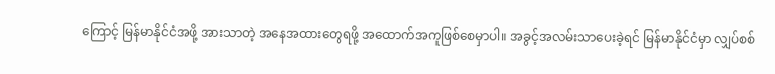ကြောင့် မြန်မာနိုင်ငံအဖို့ အားသာတဲ့ အနေအထားတွေရဖို့ အထောက်အကူဖြစ်စေမှာပါ။ အခွင့်အလမ်းသာပေးခဲ့ရင် မြန်မာနိုင်ငံမှာ လျှပ်စစ်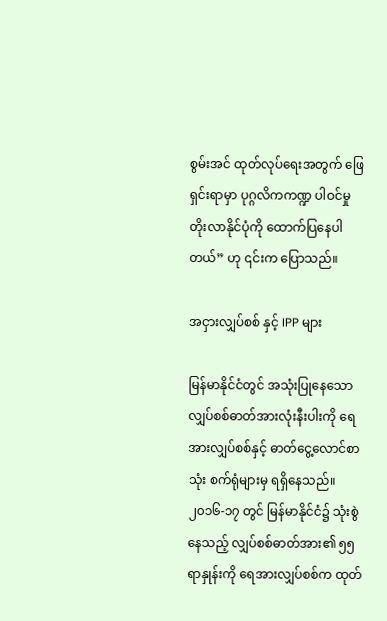စွမ်းအင် ထုတ်လုပ်ရေးအတွက် ဖြေရှင်းရာမှာ ပုဂ္ဂလိကကဏ္ဍ ပါဝင်မှု တိုးလာနိုင်ပုံကို ထောက်ပြနေပါတယ်” ဟု ၎င်းက ပြောသည်။

အငှားလျှပ်စစ် နှင့် IPP များ

မြန်မာနိုင်ငံတွင် အသုံးပြုနေသော လျှပ်စစ်ဓာတ်အားလုံးနီးပါးကို ရေအားလျှပ်စစ်နှင့် ဓာတ်ငွေ့လောင်စာသုံး စက်ရုံများမှ ရရှိနေသည်။ ၂၀၁၆-၁၇ တွင် မြန်မာနိုင်ငံ၌ သုံးစွဲနေသည့် လျှပ်စစ်ဓာတ်အား၏ ၅၅ ရာနှုန်းကို ရေအားလျှပ်စစ်က ထုတ်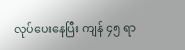လုပ်ပေးနေပြီး ကျန် ၄၅ ရာ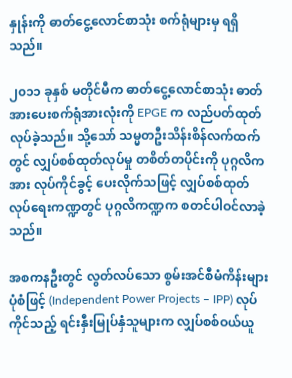နှုန်းကို ဓာတ်ငွေ့လောင်စာသုံး စက်ရုံများမှ ရရှိသည်။

၂၀၁၁ ခုနှစ် မတိုင်မီက ဓာတ်ငွေ့လောင်စာသုံး ဓာတ်အားပေးစက်ရုံအားလုံးကို EPGE က လည်ပတ်ထုတ်လုပ်ခဲ့သည်။ သို့သော် သမ္မတဦးသိန်းစိန်လက်ထက်တွင် လျှပ်စစ်ထုတ်လုပ်မှု တစိတ်တပိုင်းကို ပုဂ္ဂလိကအား လုပ်ကိုင်ခွင့် ပေးလိုက်သဖြင့် လျှပ်စစ်ထုတ်လုပ်ရေးကဏ္ဍတွင် ပုဂ္ဂလိကဏ္ဍက စတင်ပါဝင်လာခဲ့သည်။

အစကနဦးတွင် လွတ်လပ်သော စွမ်းအင်စီမံကိန်းများပုံစံဖြင့် (Independent Power Projects – IPP) လုပ်ကိုင်သည့် ရင်းနှီးမြုပ်နှံသူများက လျှပ်စစ်ဝယ်ယူ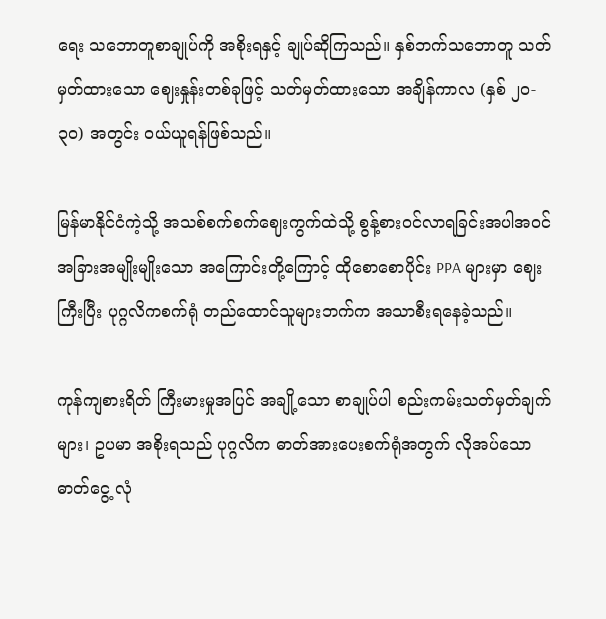ရေး သဘောတူစာချုပ်ကို အစိုးရနှင့် ချုပ်ဆိုကြသည်။ နှစ်ဘက်သဘောတူ သတ်မှတ်ထားသော ဈေးနှုန်းတစ်ခုဖြင့် သတ်မှတ်ထားသော အချိန်ကာလ (နှစ် ၂၀- ၃၀) အတွင်း ဝယ်ယူရန်ဖြစ်သည်။

မြန်မာနိုင်ငံကဲ့သို့ အသစ်စက်စက်ဈေးကွက်ထဲသို့ စွန့်စားဝင်လာရခြင်းအပါအဝင် အခြားအမျိုးမျိုးသော အကြောင်းတို့ကြောင့် ထိုစောစောပိုင်း PPA များမှာ ဈေးကြီးပြီး ပုဂ္ဂလိကစက်ရုံ တည်ထောင်သူများဘက်က အသာစီးရနေခဲ့သည်။

ကုန်ကျစားရိတ် ကြီးမားမှုအပြင် အချို့သော စာချုပ်ပါ စည်းကမ်းသတ်မှတ်ချက်များ၊ ဥပမာ အစိုးရသည် ပုဂ္ဂလိက ဓာတ်အားပေးစက်ရုံအတွက် လိုအပ်သောဓာတ်ငွေ့ လုံ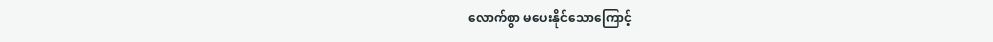လောက်စွာ မပေးနိုင်သောကြောင့်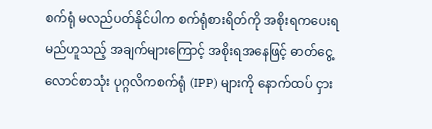စက်ရုံ မလည်ပတ်နိုင်ပါက စက်ရုံစားရိတ်ကို အစိုးရကပေးရမည်ဟူသည့် အချက်များကြောင့် အစိုးရအနေဖြင့် ဓာတ်ငွေ့လောင်စာသုံး ပုဂ္ဂလိကစက်ရုံ (IPP) များကို နောက်ထပ် ငှား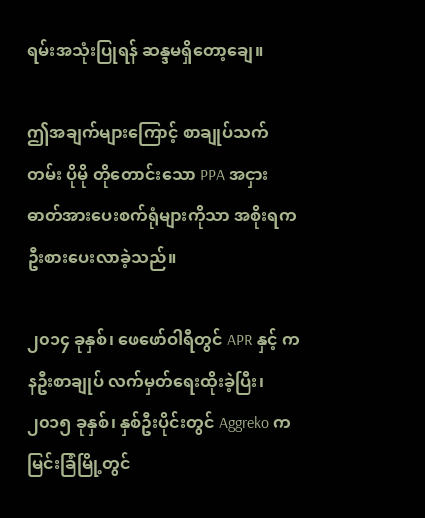ရမ်းအသုံးပြုရန် ဆန္ဒမရှိတော့ချေ။

ဤအချက်များကြောင့် စာချုပ်သက်တမ်း ပိုမို တိုတောင်းသော PPA အငှားဓာတ်အားပေးစက်ရုံများကိုသာ အစိုးရက ဦးစားပေးလာခဲ့သည်။

၂၀၁၄ ခုနှစ်၊ ဖေဖော်ဝါရီတွင် APR နှင့် ကနဦးစာချုပ် လက်မှတ်ရေးထိုးခဲ့ပြီး၊ ၂၀၁၅ ခုနှစ်၊ နှစ်ဦးပိုင်းတွင် Aggreko က မြင်းခြံမြို့တွင်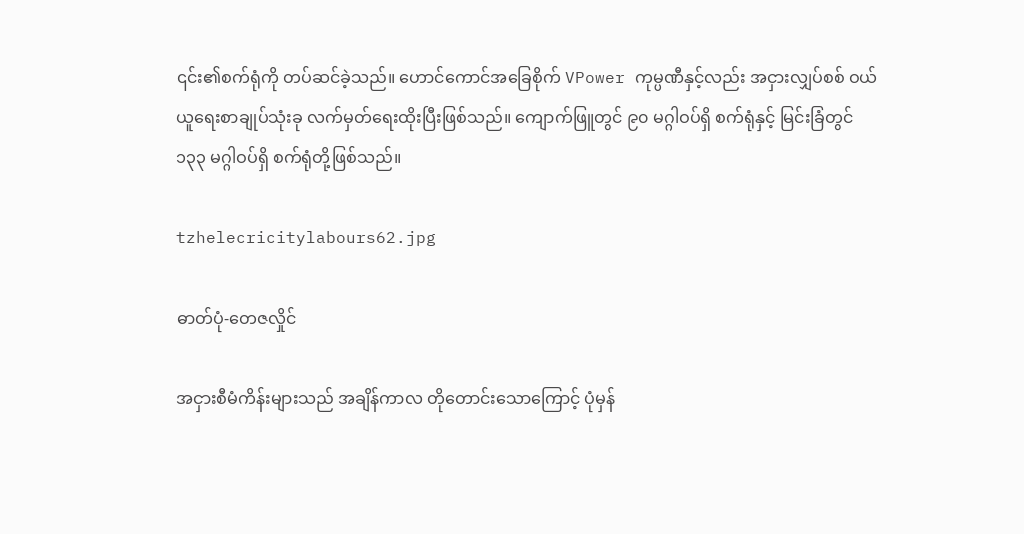၎င်း၏စက်ရုံကို တပ်ဆင်ခဲ့သည်။ ဟောင်ကောင်အခြေစိုက် VPower ကုမ္ပဏီနှင့်လည်း အငှားလျှပ်စစ် ဝယ်ယူရေးစာချုပ်သုံးခု လက်မှတ်ရေးထိုးပြီးဖြစ်သည်။ ကျောက်ဖြူတွင် ၉၀ မဂ္ဂါဝပ်ရှိ စက်ရုံနှင့် မြင်းခြံတွင် ၁၃၃ မဂ္ဂါဝပ်ရှိ စက်ရုံတို့ဖြစ်သည်။

tzhelecricitylabours62.jpg

ဓာတ်ပုံ-တေဇလှိုင်

အငှားစီမံကိန်းများသည် အချိန်ကာလ တိုတောင်းသောကြောင့် ပုံမှန်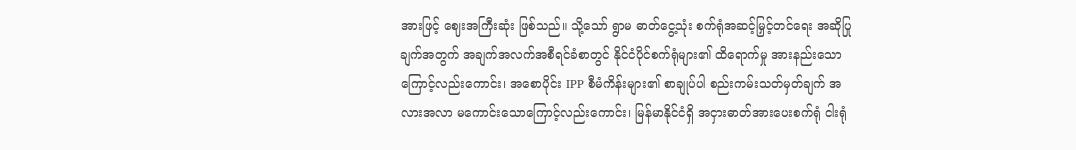အားဖြင့် ဈေးအကြီးဆုံး ဖြစ်သည်။ သို့သော် ရွာမ ဓာတ်ငွေ့သုံး စက်ရုံအဆင့်မြှင့်တင်ရေး အဆိုပြုချက်အတွက် အချက်အလက်အစီရင်ခံစာတွင် နိုင်ငံပိုင်စက်ရုံများ၏ ထိရောက်မှု အားနည်းသောကြောင့်လည်းကောင်း၊ အစောပိုင်း IPP စီမံကိန်းများ၏ စာချုပ်ပါ စည်းကမ်းသတ်မှတ်ချက် အလားအလာ မကောင်းသောကြောင့်လည်းကောင်း၊ မြန်မာနိုင်ငံရှိ အငှားဓာတ်အားပေးစက်ရုံ ငါးရုံ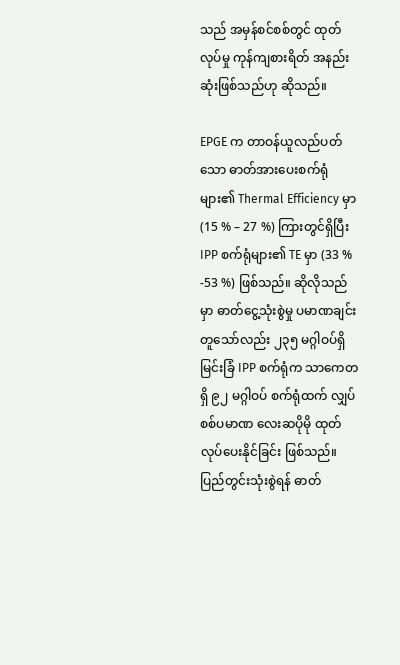သည် အမှန်စင်စစ်တွင် ထုတ်လုပ်မှု ကုန်ကျစားရိတ် အနည်းဆုံးဖြစ်သည်ဟု ဆိုသည်။

EPGE က တာဝန်ယူလည်ပတ်သော ဓာတ်အားပေးစက်ရုံများ၏ Thermal Efficiency မှာ (15 % – 27 %) ကြားတွင်ရှိပြီး IPP စက်ရုံများ၏ TE မှာ (33 % -53 %) ဖြစ်သည်။ ဆိုလိုသည်မှာ ဓာတ်ငွေ့သုံးစွဲမှု ပမာဏချင်းတူသော်လည်း ၂၃၅ မဂ္ဂါဝပ်ရှိ မြင်းခြံ IPP စက်ရုံက သာကေတရှိ ၉၂ မဂ္ဂါဝပ် စက်ရုံထက် လျှပ်စစ်ပမာဏ လေးဆပိုမို ထုတ်လုပ်ပေးနိုင်ခြင်း ဖြစ်သည်။ ပြည်တွင်းသုံးစွဲရန် ဓာတ်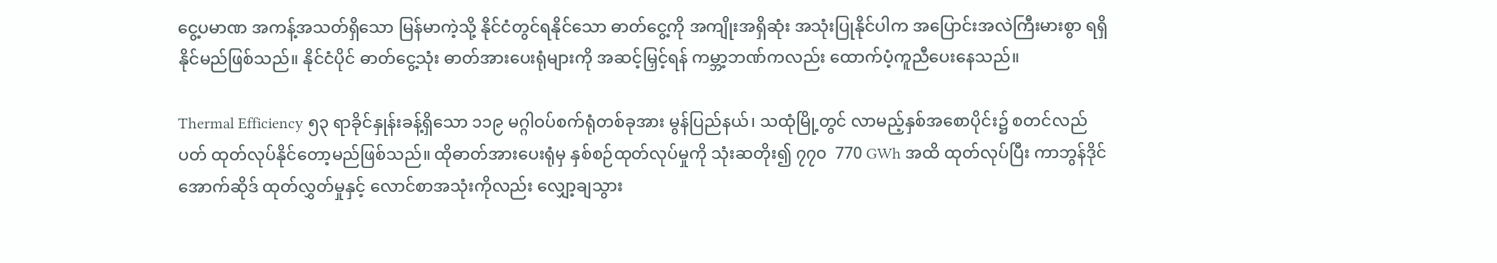ငွေ့ပမာဏ အကန့်အသတ်ရှိသော မြန်မာကဲ့သို့ နိုင်ငံတွင်ရနိုင်သော ဓာတ်ငွေ့ကို အကျိုးအရှိဆုံး အသုံးပြုနိုင်ပါက အပြောင်းအလဲကြီးမားစွာ ရရှိနိုင်မည်ဖြစ်သည်။ နိုင်ငံပိုင် ဓာတ်ငွေ့သုံး ဓာတ်အားပေးရုံများကို အဆင့်မြှင့်ရန် ကမ္ဘာ့ဘဏ်ကလည်း ထောက်ပံ့ကူညီပေးနေသည်။

Thermal Efficiency ၅၃ ရာခိုင်နှုန်းခန့်ရှိသော ၁၁၉ မဂ္ဂါဝပ်စက်ရုံတစ်ခုအား မွန်ပြည်နယ်၊ သထုံမြို့တွင် လာမည့်နှစ်အစောပိုင်း၌ စတင်လည်ပတ် ထုတ်လုပ်နိုင်တော့မည်ဖြစ်သည်။ ထိုဓာတ်အားပေးရုံမှ နှစ်စဉ်ထုတ်လုပ်မှုကို သုံးဆတိုး၍ ၇၇၀  770 GWh အထိ ထုတ်လုပ်ပြီး ကာဘွန်ဒိုင်အောက်ဆိုဒ် ထုတ်လွှတ်မှုနှင့် လောင်စာအသုံးကိုလည်း လျှော့ချသွား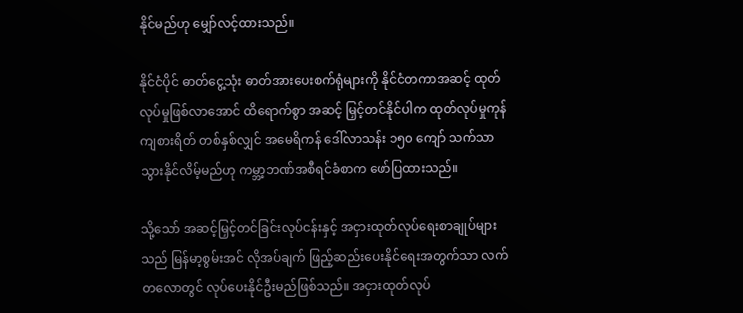နိုင်မည်ဟု မျှော်လင့်ထားသည်။

နိုင်ငံပိုင် ဓာတ်ငွေ့သုံး ဓာတ်အားပေးစက်ရုံများကို နိုင်ငံတကာအဆင့် ထုတ်လုပ်မှုဖြစ်လာအောင် ထိရောက်စွာ အဆင့် မြှင့်တင်နိုင်ပါက ထုတ်လုပ်မှုကုန်ကျစားရိတ် တစ်နှစ်လျှင် အမေရိကန် ဒေါ်လာသန်း ၁၅၀ ကျော် သက်သာသွားနိုင်လိမ့်မည်ဟု ကမ္ဘာ့ဘဏ်အစီရင်ခံစာက ဖော်ပြထားသည်။

သို့သော် အဆင့်မြှင့်တင်ခြင်းလုပ်ငန်းနှင့် အငှားထုတ်လုပ်ရေးစာချုပ်များသည် မြန်မာ့စွမ်းအင် လိုအပ်ချက် ဖြည့်ဆည်းပေးနိုင်ရေးအတွက်သာ လက်တလောတွင် လုပ်ပေးနိုင်ဦးမည်ဖြစ်သည်။ အငှားထုတ်လုပ်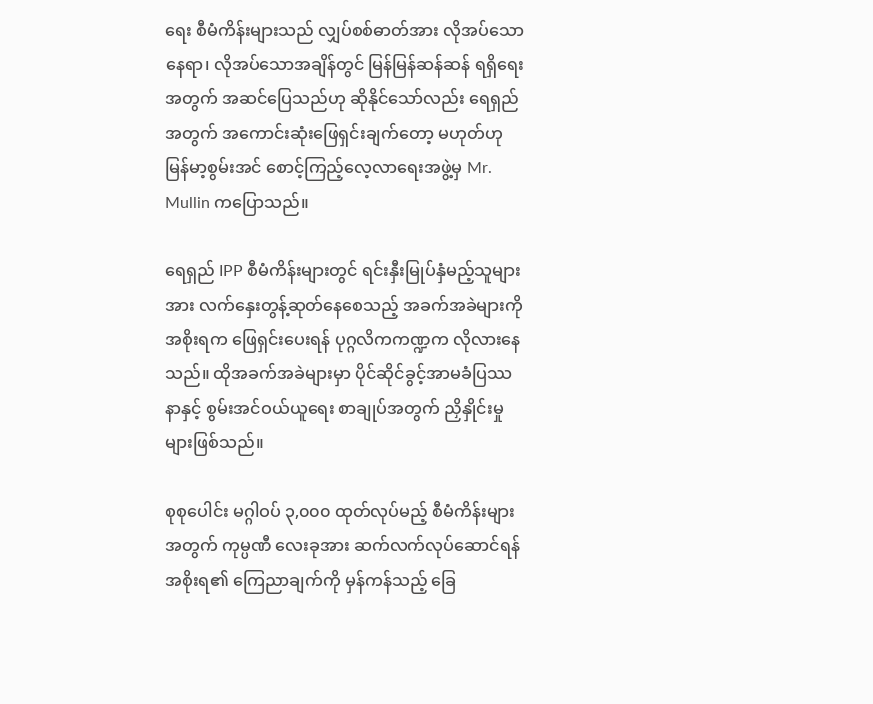ရေး စီမံကိန်းများသည် လျှပ်စစ်ဓာတ်အား လိုအပ်သောနေရာ၊ လိုအပ်သောအချိန်တွင် မြန်မြန်ဆန်ဆန် ရရှိရေးအတွက် အဆင်ပြေသည်ဟု ဆိုနိုင်သော်လည်း ရေရှည်အတွက် အကောင်းဆုံးဖြေရှင်းချက်တော့ မဟုတ်ဟု မြန်မာ့စွမ်းအင် စောင့်ကြည့်လေ့လာရေးအဖွဲ့မှ Mr. Mullin ကပြောသည်။

ရေရှည် IPP စီမံကိန်းများတွင် ရင်းနှီးမြုပ်နှံမည့်သူများအား လက်နှေးတွန့်ဆုတ်နေစေသည့် အခက်အခဲများကို အစိုးရက ဖြေရှင်းပေးရန် ပုဂ္ဂလိကကဏ္ဍက လိုလားနေသည်။ ထိုအခက်အခဲများမှာ ပိုင်ဆိုင်ခွင့်အာမခံပြဿနာနှင့် စွမ်းအင်ဝယ်ယူရေး စာချုပ်အတွက် ညှိနှိုင်းမှုများဖြစ်သည်။

စုစုပေါင်း မဂ္ဂါဝပ် ၃,၀၀၀ ထုတ်လုပ်မည့် စီမံကိန်းများအတွက် ကုမ္ပဏီ လေးခုအား ဆက်လက်လုပ်ဆောင်ရန် အစိုးရ၏ ကြေညာချက်ကို မှန်ကန်သည့် ခြေ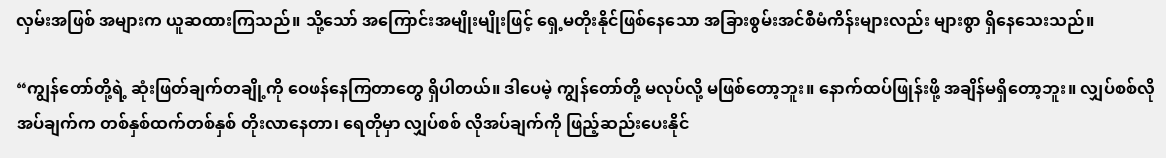လှမ်းအဖြစ် အများက ယူဆထားကြသည်။ သို့သော် အကြောင်းအမျိုးမျိုးဖြင့် ရှေ့မတိုးနိုင်ဖြစ်နေသော အခြားစွမ်းအင်စီမံကိန်းများလည်း များစွာ ရှိနေသေးသည်။

“ကျွန်တော်တို့ရဲ့ ဆုံးဖြတ်ချက်တချို့ကို ဝေဖန်နေကြတာတွေ ရှိပါတယ်။ ဒါပေမဲ့ ကျွန်တော်တို့ မလုပ်လို့ မဖြစ်တော့ဘူး။ နောက်ထပ်ဖြုန်းဖို့ အချိန်မရှိတော့ဘူး။ လျှပ်စစ်လိုအပ်ချက်က တစ်နှစ်ထက်တစ်နှစ် တိုးလာနေတာ၊ ရေတိုမှာ လျှပ်စစ် လိုအပ်ချက်ကို ဖြည့်ဆည်းပေးနိုင်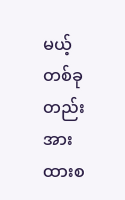မယ့် တစ်ခုတည်းအားထားစ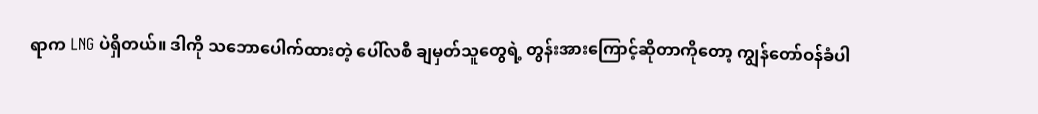ရာက LNG ပဲရှိတယ်။ ဒါကို သဘောပေါက်ထားတဲ့ ပေါ်လစီ ချမှတ်သူတွေရဲ့ တွန်းအားကြောင့်ဆိုတာကိုတော့ ကျွန်တော်ဝန်ခံပါ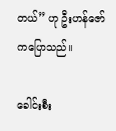တယ်” ဟု ဦးဟန်ဇော်ကပြောသည်။

ခေါင်းစီး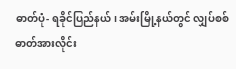ဓာတ်ပုံ- ရခိုင်ပြည်နယ်၊ အမ်းမြို့နယ်တွင် လျှပ်စစ်ဓာတ်အားလိုင်း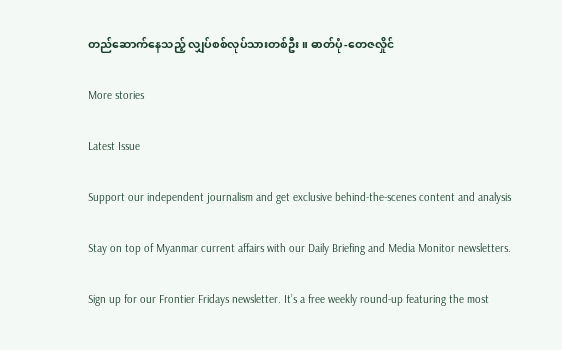တည်ဆောက်နေသည့် လျှပ်စစ်လုပ်သားတစ်ဦး။ ဓာတ်ပုံ-တေဇလှိုင်

More stories

Latest Issue

Support our independent journalism and get exclusive behind-the-scenes content and analysis

Stay on top of Myanmar current affairs with our Daily Briefing and Media Monitor newsletters.

Sign up for our Frontier Fridays newsletter. It’s a free weekly round-up featuring the most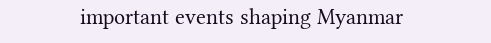important events shaping Myanmar